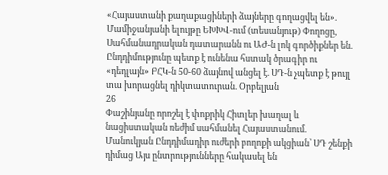«Հայաստանի քաղաքացիների ձայները գողացվել են». Մամիջանյանի ելույթը ԵԽԽՎ-ում (տեսանյութ) Փողոցը, Սահմանադրական դատարանն ու ԱԺ-ն լոկ գործիքներ են. Ընդդիմությունը պետք է ունենա հստակ ծրագիր ու «դեդլայն» ԲՀԿ-ն 50-60 ձայնով անցել է. ՍԴ-ն չպետք է թույլ տա խորացնել դիկտատուրան. Օրբելյան
26
Փաշինյանը որոշել է փոքրիկ Հիտլեր խաղալ և նացիստական ռեժիմ սահմանել Հայաստանում. Մանուկյան Ընդդիմադիր ուժերի բողոքի ակցիան՝ ՍԴ շենքի դիմաց Այս ընտրությունները հակասել են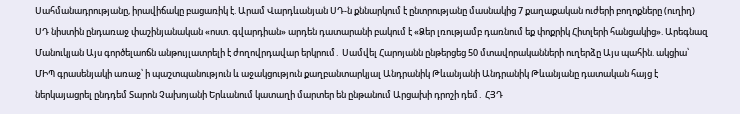Սահմանադրությանը, իրավիճակը բացառիկ է. Արամ Վարդևանյան ՍԴ-ն քննարկում է ընտրությանը մասնակից 7 քաղաքական ուժերի բողոքները (ուղիղ) ՍԴ նիստին ընդառաջ փաշինյանական «ոստ. գվարդիան» արդեն դատարանի բակում է «Ձեր լռությամբ դառնում եք փոքրիկ Հիտլերի հանցակից». Արեգնազ Մանուկյան Այս գործելաոճն անթույլատրելի է ժողովրդավար երկրում․ Սամվել Հարոյանն ընթերցեց 50 մտավորականների ուղերձը Այս պահին. ակցիա՝ ՄԻՊ գրասենյակի առաջ՝ ի պաշտպանություն և աջակցություն քաղբանտարկյալ Անդրանիկ Թևանյանի Անդրանիկ Թևանյանը դատական հայց է ներկայացրել ընդդեմ Տարոն Չախոյանի Երևանում կատաղի մարտեր են ընթանում Արցախի դրոշի դեմ․ ՀՅԴ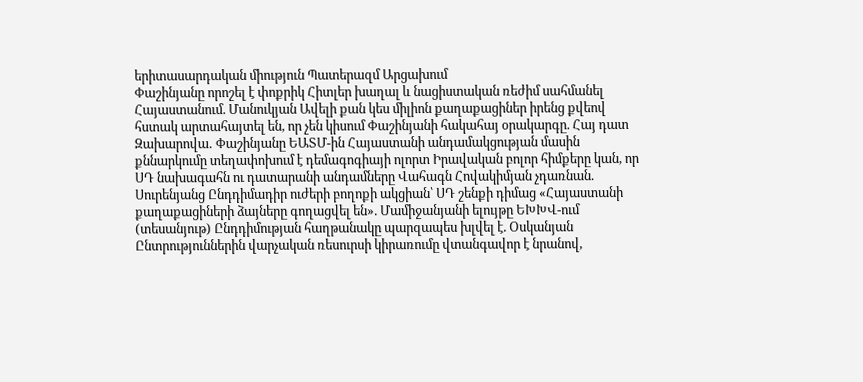երիտասարդական միություն Պատերազմ Արցախում
Փաշինյանը որոշել է փոքրիկ Հիտլեր խաղալ և նացիստական ռեժիմ սահմանել Հայաստանում. Մանուկյան Ավելի քան կես միլիոն քաղաքացիներ իրենց քվեով հստակ արտահայտել են, որ չեն կիսում Փաշինյանի հակահայ օրակարգը. Հայ դատ Զախարովա․ Փաշինյանը ԵԱՏՄ-ին Հայաստանի անդամակցության մասին քննարկումը տեղափոխում է դեմագոգիայի ոլորտ Իրավական բոլոր հիմքերը կան, որ ՍԴ նախագահն ու դատարանի անդամները Վահագն Հովակիմյան չդառնան. Սուրենյանց Ընդդիմադիր ուժերի բողոքի ակցիան՝ ՍԴ շենքի դիմաց «Հայաստանի քաղաքացիների ձայները գողացվել են». Մամիջանյանի ելույթը ԵԽԽՎ-ում (տեսանյութ) Ընդդիմության հաղթանակը պարզապես խլվել է. Օսկանյան Ընտրություններին վարչական ռեսուրսի կիրառումը վտանգավոր է նրանով,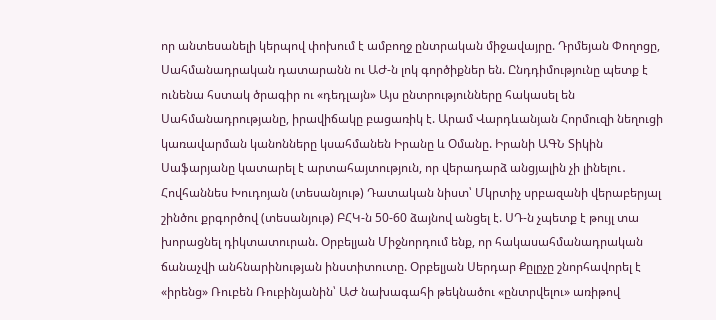որ անտեսանելի կերպով փոխում է ամբողջ ընտրական միջավայրը. Դրմեյան Փողոցը, Սահմանադրական դատարանն ու ԱԺ-ն լոկ գործիքներ են. Ընդդիմությունը պետք է ունենա հստակ ծրագիր ու «դեդլայն» Այս ընտրությունները հակասել են Սահմանադրությանը, իրավիճակը բացառիկ է. Արամ Վարդևանյան Հորմուզի նեղուցի կառավարման կանոնները կսահմանեն Իրանը և Օմանը. Իրանի ԱԳՆ Տիկին Սաֆարյանը կատարել է արտահայտություն, որ վերադարձ անցյալին չի լինելու․ Հովհաննես Խուդոյան (տեսանյութ) Դատական նիստ՝ Մկրտիչ սրբազանի վերաբերյալ շինծու քրգործով (տեսանյութ) ԲՀԿ-ն 50-60 ձայնով անցել է. ՍԴ-ն չպետք է թույլ տա խորացնել դիկտատուրան. Օրբելյան Միջնորդում ենք, որ հակասահմանադրական ճանաչվի անհնարինության ինստիտուտը. Օրբելյան Սերդար Քըլըչը շնորհավորել է «իրենց» Ռուբեն Ռուբինյանին՝ ԱԺ նախագահի թեկնածու «ընտրվելու» առիթով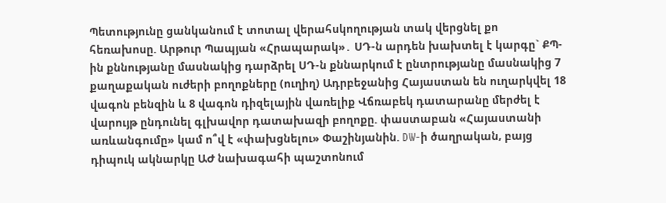Պետությունը ցանկանում է տոտալ վերահսկողության տակ վերցնել քո հեռախոսը. Արթուր Պապյան «Հրապարակ»․ ՍԴ-ն արդեն խախտել է կարգը` ՔՊ-ին քննությանը մասնակից դարձրել ՍԴ-ն քննարկում է ընտրությանը մասնակից 7 քաղաքական ուժերի բողոքները (ուղիղ) Ադրբեջանից Հայաստան են ուղարկվել 18 վագոն բենզին և 8 վագոն դիզելային վառելիք Վճռաբեկ դատարանը մերժել է վարույթ ընդունել գլխավոր դատախազի բողոքը. փաստաբան «Հայաստանի առևանգումը» կամ ո՞վ է «փախցնելու» Փաշինյանին. DW-ի ծաղրական, բայց դիպուկ ակնարկը ԱԺ նախագահի պաշտոնում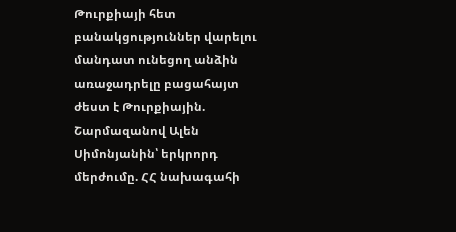Թուրքիայի հետ բանակցություններ վարելու մանդատ ունեցող անձին առաջադրելը բացահայտ ժեստ է Թուրքիային. Շարմազանով Ալեն Սիմոնյանին՝ երկրորդ մերժումը. ՀՀ նախագահի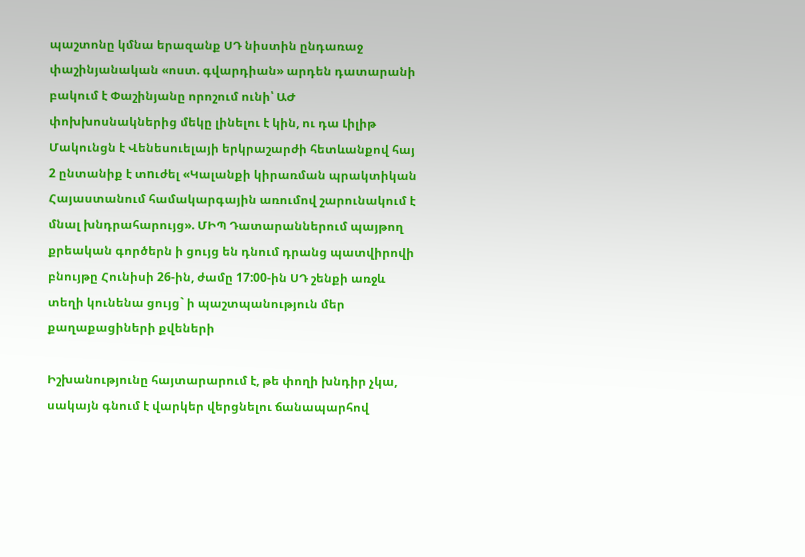պաշտոնը կմնա երազանք ՍԴ նիստին ընդառաջ փաշինյանական «ոստ. գվարդիան» արդեն դատարանի բակում է Փաշինյանը որոշում ունի՝ ԱԺ փոխխոսնակներից մեկը լինելու է կին, ու դա Լիլիթ Մակունցն է Վենեսուելայի երկրաշարժի հետևանքով հայ 2 ընտանիք է տnւժել «Կալանքի կիրառման պրակտիկան Հայաստանում համակարգային առումով շարունակում է մնալ խնդրահարույց». ՄԻՊ Դատարաններում պայթող քրեական գործերն ի ցույց են դնում դրանց պատվիրովի բնույթը Հունիսի 26-ին, ժամը 17:00-ին ՍԴ շենքի առջև տեղի կունենա ցույց` ի պաշտպանություն մեր քաղաքացիների քվեների

Իշխանությունը հայտարարում է, թե փողի խնդիր չկա, սակայն գնում է վարկեր վերցնելու ճանապարհով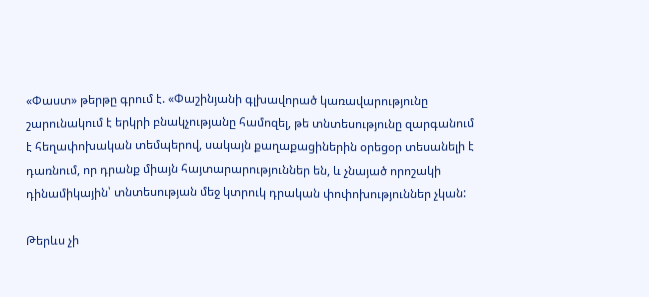«Փաստ» թերթը գրում է. «Փաշինյանի գլխավորած կառավարությունը շարունակում է երկրի բնակչությանը համոզել, թե տնտեսությունը զարգանում է հեղափոխական տեմպերով, սակայն քաղաքացիներին օրեցօր տեսանելի է դառնում, որ դրանք միայն հայտարարություններ են, և չնայած որոշակի դինամիկային՝ տնտեսության մեջ կտրուկ դրական փոփոխություններ չկան:

Թերևս չի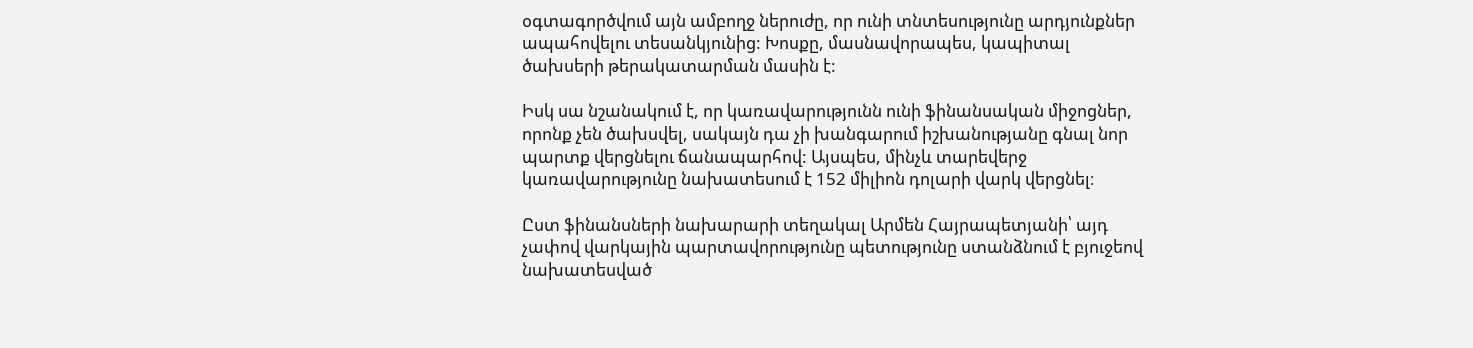օգտագործվում այն ամբողջ ներուժը, որ ունի տնտեսությունը արդյունքներ ապահովելու տեսանկյունից: Խոսքը, մասնավորապես, կապիտալ ծախսերի թերակատարման մասին է:

Իսկ սա նշանակում է, որ կառավարությունն ունի ֆինանսական միջոցներ, որոնք չեն ծախսվել, սակայն դա չի խանգարում իշխանությանը գնալ նոր պարտք վերցնելու ճանապարհով: Այսպես, մինչև տարեվերջ կառավարությունը նախատեսում է 152 միլիոն դոլարի վարկ վերցնել։

Ըստ ֆինանսների նախարարի տեղակալ Արմեն Հայրապետյանի՝ այդ չափով վարկային պարտավորությունը պետությունը ստանձնում է բյուջեով նախատեսված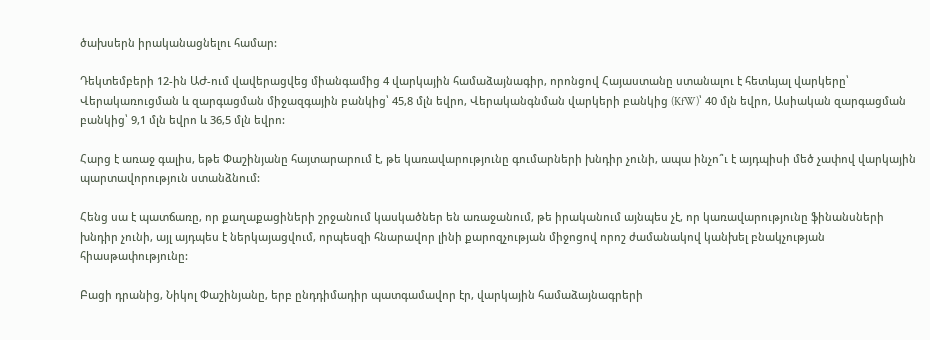ծախսերն իրականացնելու համար:

Դեկտեմբերի 12-ին ԱԺ-ում վավերացվեց միանգամից 4 վարկային համաձայնագիր, որոնցով Հայաստանը ստանալու է հետևյալ վարկերը՝ Վերակառուցման և զարգացման միջազգային բանկից՝ 45,8 մլն եվրո, Վերականգնման վարկերի բանկից (KfW)՝ 40 մլն եվրո, Ասիական զարգացման բանկից՝ 9,1 մլն եվրո և 36,5 մլն եվրո:

Հարց է առաջ գալիս, եթե Փաշինյանը հայտարարում է, թե կառավարությունը գումարների խնդիր չունի, ապա ինչո՞ւ է այդպիսի մեծ չափով վարկային պարտավորություն ստանձնում:

Հենց սա է պատճառը, որ քաղաքացիների շրջանում կասկածներ են առաջանում, թե իրականում այնպես չէ, որ կառավարությունը ֆինանսների խնդիր չունի, այլ այդպես է ներկայացվում, որպեսզի հնարավոր լինի քարոզչության միջոցով որոշ ժամանակով կանխել բնակչության հիասթափությունը:

Բացի դրանից, Նիկոլ Փաշինյանը, երբ ընդդիմադիր պատգամավոր էր, վարկային համաձայնագրերի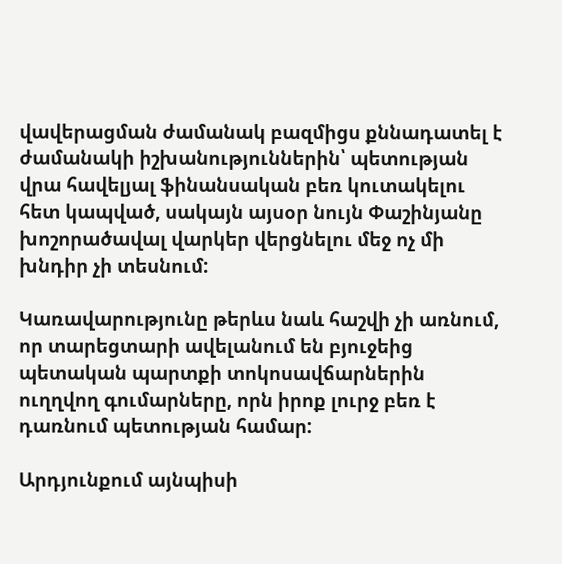վավերացման ժամանակ բազմիցս քննադատել է ժամանակի իշխանություններին՝ պետության վրա հավելյալ ֆինանսական բեռ կուտակելու հետ կապված, սակայն այսօր նույն Փաշինյանը խոշորածավալ վարկեր վերցնելու մեջ ոչ մի խնդիր չի տեսնում:

Կառավարությունը թերևս նաև հաշվի չի առնում, որ տարեցտարի ավելանում են բյուջեից պետական պարտքի տոկոսավճարներին ուղղվող գումարները, որն իրոք լուրջ բեռ է դառնում պետության համար:

Արդյունքում այնպիսի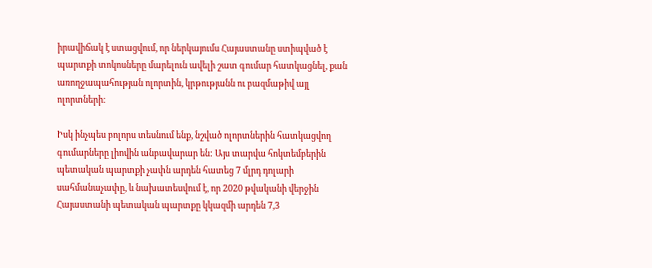իրավիճակ է ստացվում, որ ներկայումս Հայաստանը ստիպված է պարտքի տոկոսները մարելուն ավելի շատ գումար հատկացնել, քան առողջապահության ոլորտին, կրթությանն ու բազմաթիվ այլ ոլորտների։

Իսկ ինչպես բոլորս տեսնում ենք, նշված ոլորտներին հատկացվող գումարները լիովին անբավարար են: Այս տարվա հոկտեմբերին պետական պարտքի չափն արդեն հատեց 7 մլրդ դոլարի սահմանաչափը, և նախատեսվում է, որ 2020 թվականի վերջին Հայաստանի պետական պարտքը կկազմի արդեն 7,3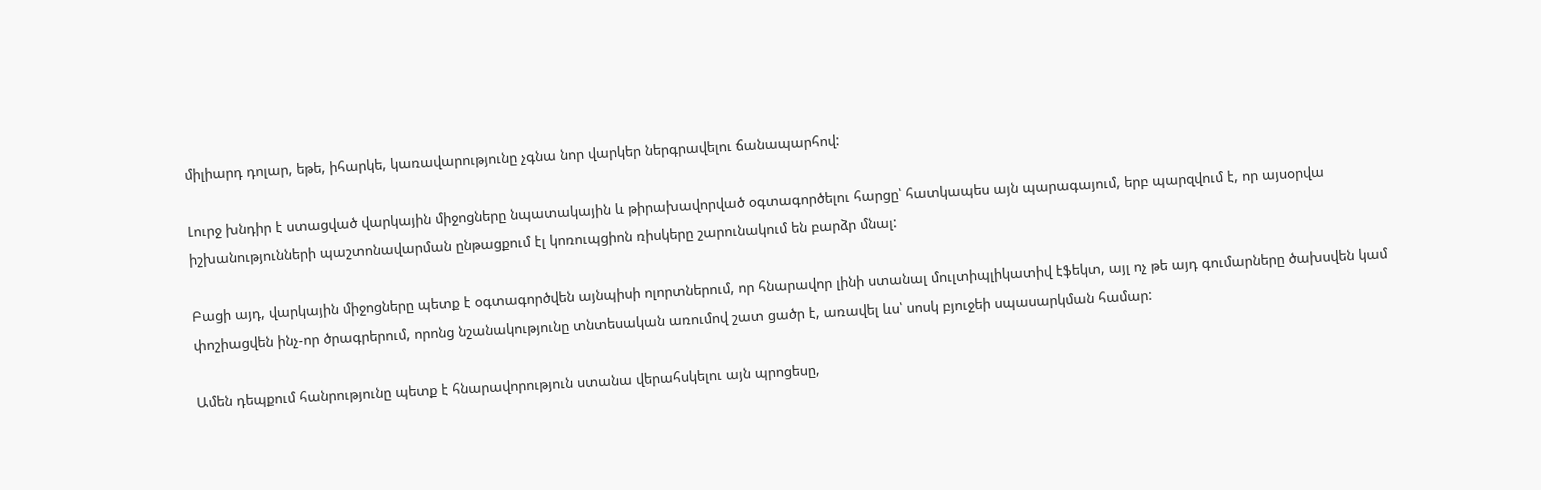միլիարդ դոլար, եթե, իհարկե, կառավարությունը չգնա նոր վարկեր ներգրավելու ճանապարհով:

Լուրջ խնդիր է ստացված վարկային միջոցները նպատակային և թիրախավորված օգտագործելու հարցը՝ հատկապես այն պարագայում, երբ պարզվում է, որ այսօրվա իշխանությունների պաշտոնավարման ընթացքում էլ կոռուպցիոն ռիսկերը շարունակում են բարձր մնալ:

Բացի այդ, վարկային միջոցները պետք է օգտագործվեն այնպիսի ոլորտներում, որ հնարավոր լինի ստանալ մուլտիպլիկատիվ էֆեկտ, այլ ոչ թե այդ գումարները ծախսվեն կամ փոշիացվեն ինչ-որ ծրագրերում, որոնց նշանակությունը տնտեսական առումով շատ ցածր է, առավել ևս՝ սոսկ բյուջեի սպասարկման համար:

Ամեն դեպքում հանրությունը պետք է հնարավորություն ստանա վերահսկելու այն պրոցեսը,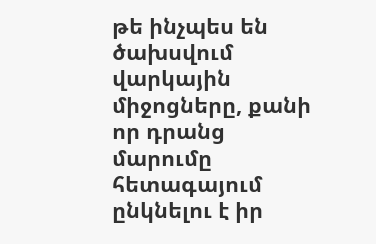թե ինչպես են ծախսվում վարկային միջոցները, քանի որ դրանց մարումը հետագայում ընկնելու է իր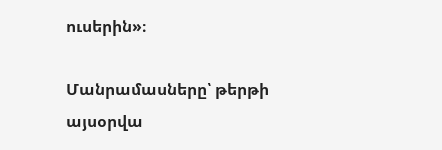ուսերին»։

Մանրամասները՝ թերթի այսօրվա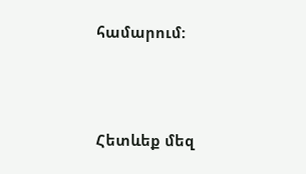համարում:





Հետևեք մեզ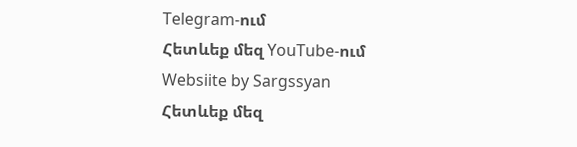Telegram-ում
Հետևեք մեզ YouTube-ում
Websiite by Sargssyan
Հետևեք մեզ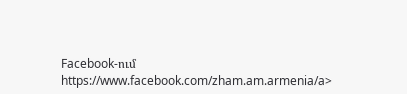Facebook-ում https://www.facebook.com/zham.am.armenia/a>